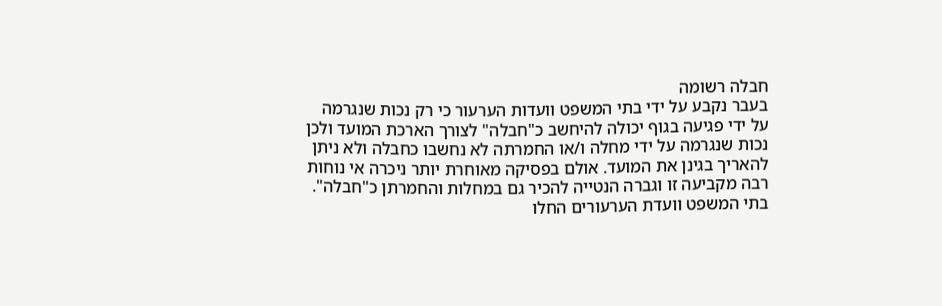חבלה רשומה
בעבר נקבע על ידי בתי המשפט וועדות הערעור כי רק נכות שנגרמה על ידי פגיעה בגוף יכולה להיחשב כ"חבלה" לצורך הארכת המועד ולכן נכות שנגרמה על ידי מחלה ו/או החמרתה לא נחשבו כחבלה ולא ניתן להאריך בגינן את המועד. אולם בפסיקה מאוחרת יותר ניכרה אי נוחות רבה מקביעה זו וגברה הנטייה להכיר גם במחלות והחמרתן כ"חבלה". בתי המשפט וועדת הערעורים החלו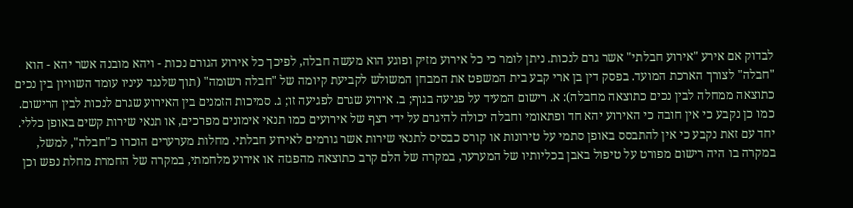לבדוק אם אירע "אירוע חבלתי" אשר גרם לנכות. ניתן לומר כי כל אירוע מזיק ופוגע הוא מעשה חבלה, לפיכך כל אירוע הגורם נכות - ויהא מובנה אשר יהא - הוא "חבלה" לצורך הארכת המועד. בפסק דין בן ארי קבע בית המשפט את המבחן המשולש לקביעת קיומה של "חבלה רשומה" (תוך שלנגד עיניו עומד השוויון בין נכים כתוצאה ממחלה לבין נכים כתוצאה מחבלה): א. רישום המעיד על פגיעה בגוף; ב. אירוע שגרם לפגיעה זו; ג. סמיכות הזמנים בין האירוע שגרם לנכות לבין הרישום. כמו כן נקבע כי אין חובה כי האירוע יהא חד ופתאומי וחבלה יכולה להיגרם על ידי רצף של אירועים כמו תנאי אימונים מפרכים, או תנאי שירות קשים באופן כללי. יחד עם זאת נקבע כי אין להתבסס באופן סתמי על טירונות או קורס כבסיס לתנאי שירות אשר גורמים לאירוע חבלתי. מחלות מערערים הוכרו כ"חבלה", למשל, במקרה בו היה רישום מפורט על טיפול באבן בכליותיו של המערער, במקרה של הלם קרב כתוצאה מהפגזה או אירוע מלחמתי, במקרה של החמרת מחלת נפש וכן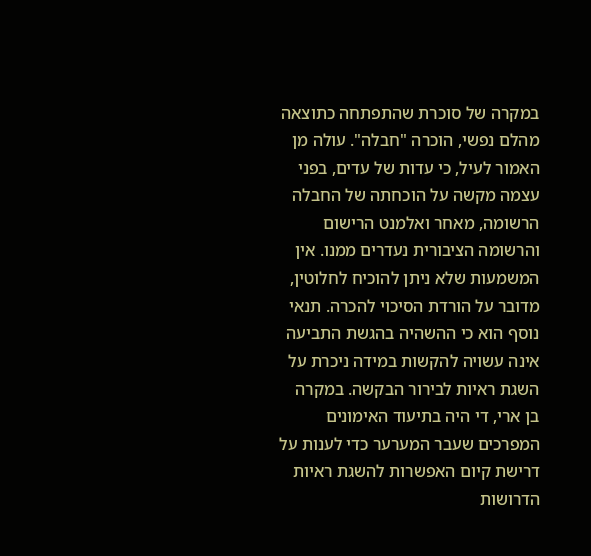במקרה של סוכרת שהתפתחה כתוצאה מהלם נפשי, הוכרה "חבלה". עולה מן האמור לעיל, כי עדות של עדים, בפני עצמה מקשה על הוכחתה של החבלה הרשומה, מאחר ואלמנט הרישום והרשומה הציבורית נעדרים ממנו. אין המשמעות שלא ניתן להוכיח לחלוטין, מדובר על הורדת הסיכוי להכרה. תנאי נוסף הוא כי ההשהיה בהגשת התביעה אינה עשויה להקשות במידה ניכרת על השגת ראיות לבירור הבקשה. במקרה בן ארי, די היה בתיעוד האימונים המפרכים שעבר המערער כדי לענות על דרישת קיום האפשרות להשגת ראיות הדרושות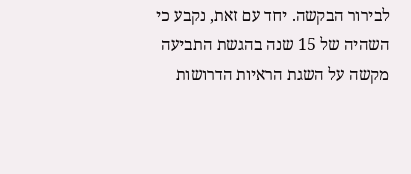לבירור הבקשה. יחד עם זאת, נקבע כי השהיה של 15 שנה בהגשת התביעה מקשה על השגת הראיות הדרושות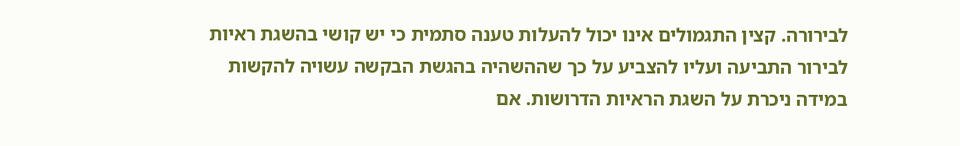לבירורה. קצין התגמולים אינו יכול להעלות טענה סתמית כי יש קושי בהשגת ראיות לבירור התביעה ועליו להצביע על כך שההשהיה בהגשת הבקשה עשויה להקשות במידה ניכרת על השגת הראיות הדרושות. אם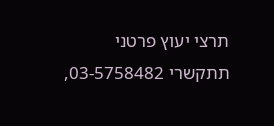תרצי יעוץ פרטני תתקשרי 03-5758482,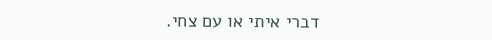דברי איתי או עם צחי.